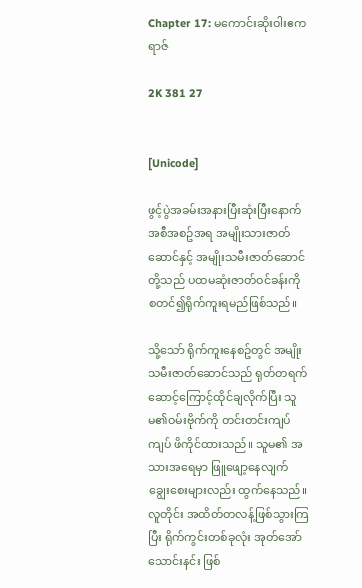Chapter 17: မကောင်းဆိုးဝါးဧကရာဇ်

2K 381 27


[Unicode]

ဖွင့်ပွဲအခမ်းအနားပြီးဆုံးပြီးနောက် အစီအစဥ်အရ အမျိုးသားဇာတ်ဆောင်နှင့် အမျိုးသမီးဇာတ်ဆောင်တို့သည် ပထမဆုံးဇာတ်ဝင်ခန်းကို စတင်၍ရိုက်ကူးရမည်ဖြစ်သည်။

သို့သော် ရိုက်ကူးနေစဥ်တွင် အမျိုးသမီးဇာတ်ဆောင်သည် ရုတ်တရက် ဆောင့်ကြောင့်ထိုင်ချလိုက်ပြီး သူမ၏ဝမ်းဗိုက်ကို တင်းတင်းကျပ်ကျပ် ဖိကိုင်ထားသည်။ သူမ၏ အသားအရေမှာ ဖြူဖျော့နေလျက် ချွေးစေးများလည်း ထွက်နေသည်။ လူတိုင်း အထိတ်တလန့်ဖြစ်သွားကြပြီး ရိုက်ကွင်းတစ်ခုလုံး အုတ်အော်သောင်းနင်း ဖြစ်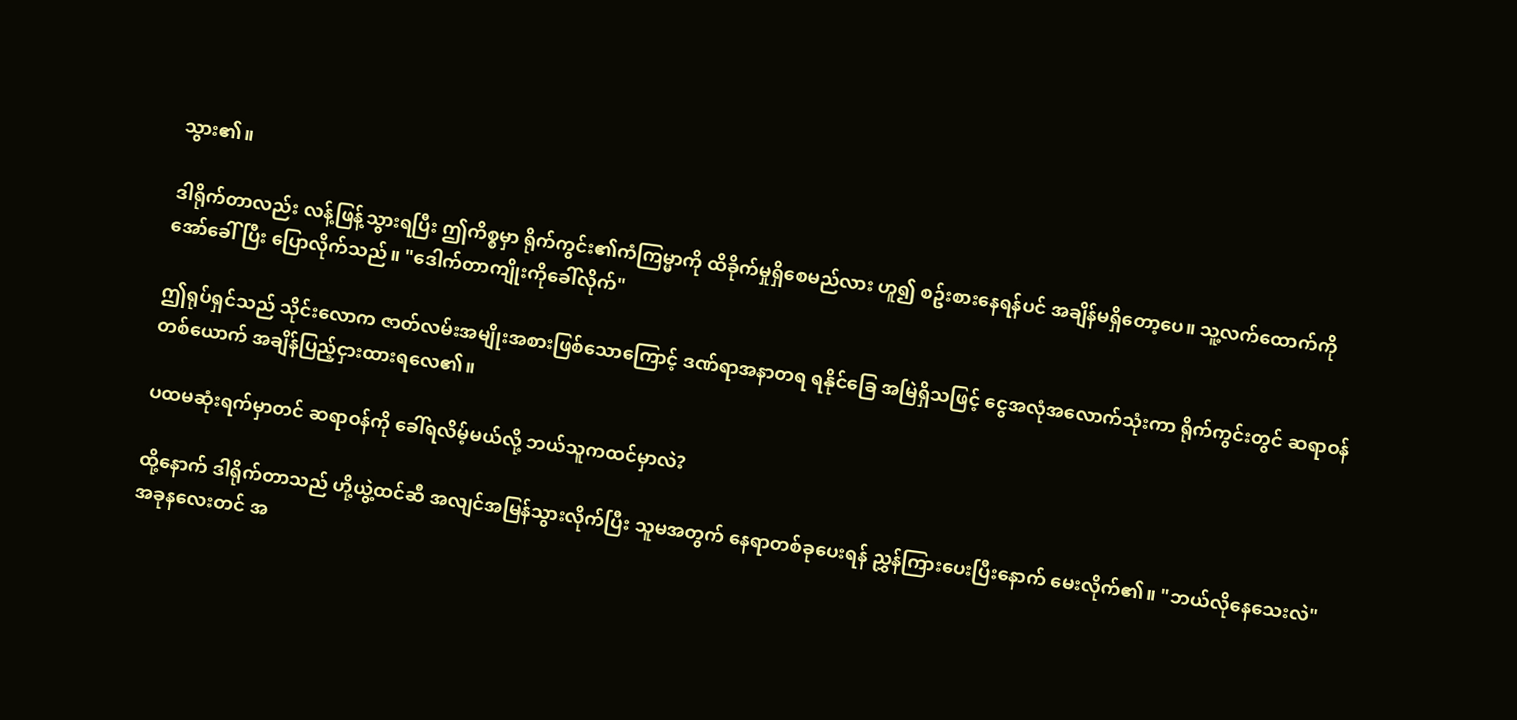သွား၏။

ဒါရိုက်တာလည်း လန့်ဖြန့်သွားရပြီး ဤကိစ္စမှာ ရိုက်ကွင်း၏ကံကြမ္မာကို ထိခိုက်မှုရှိစေမည်လား ဟူ၍ စဥ်းစားနေရန်ပင် အချိန်မရှိတော့ပေ။ သူ့လက်ထောက်ကို အော်ခေါ် ပြီး ပြောလိုက်သည်။ "ဒေါက်တာကျိုးကိုခေါ်လိုက်"

ဤရုပ်ရှင်သည် သိုင်းလောက ဇာတ်လမ်းအမျိုးအစားဖြစ်သောကြောင့် ဒဏ်ရာအနာတရ ရနိုင်ခြေ အမြဲရှိသဖြင့် ငွေအလုံအလောက်သုံးကာ ရိုက်ကွင်းတွင် ဆရာဝန်တစ်ယောက် အချိန်ပြည့်ငှားထားရလေ၏။

ပထမဆုံးရက်မှာတင် ဆရာဝန်ကို ခေါ်ရလိမ့်မယ်လို့ ဘယ်သူကထင်မှာလဲ?

ထို့နောက် ဒါရိုက်တာသည် ဟို့ယွဲ့ထင်ဆီ အလျင်အမြန်သွားလိုက်ပြီး သူမအတွက် နေရာတစ်ခုပေးရန် ညွှန်ကြားပေးပြီးနောက် မေးလိုက်၏။ "ဘယ်လိုနေသေးလဲ" အခုနလေးတင် အ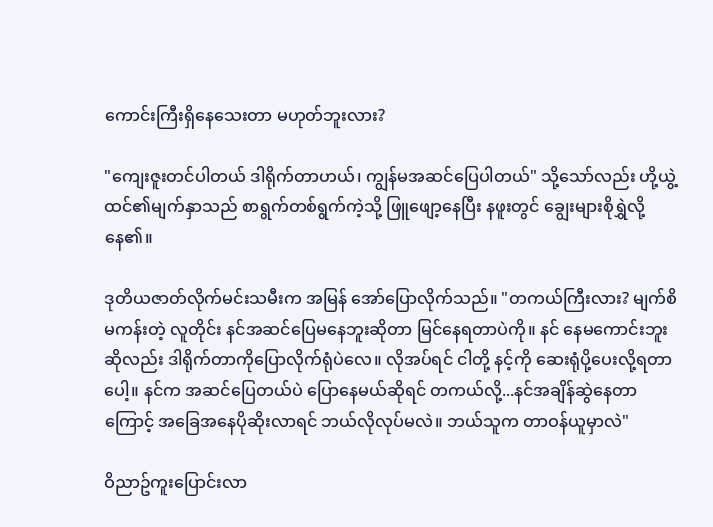ကောင်းကြီးရှိနေသေးတာ မဟုတ်ဘူးလား?

"ကျေးဇူးတင်ပါတယ် ဒါရိုက်တာဟယ်၊ ကျွန်မအဆင်ပြေပါတယ်" သို့သော်လည်း ဟို့ယွဲ့ထင်၏မျက်နှာသည် စာရွက်တစ်ရွက်ကဲ့သို့ ဖြူဖျော့နေပြီး နဖူးတွင် ချွေးများစိုရွှဲလို့နေ၏။

ဒုတိယဇာတ်လိုက်မင်းသမီးက အမြန် အော်ပြောလိုက်သည်။ "တကယ်ကြီးလား? မျက်စိမကန်းတဲ့ လူတိုင်း နင်အဆင်ပြေမနေဘူးဆိုတာ မြင်နေရတာပဲကို။ နင် ‌နေမကောင်းဘူးဆိုလည်း ဒါရိုက်တာကိုပြောလိုက်ရုံပဲလေ။ လိုအပ်ရင် ငါတို့ နင့်ကို ဆေးရုံပို့ပေးလို့ရတာပေါ့။ နင်က အဆင်ပြေတယ်ပဲ ပြောနေမယ်ဆိုရင် တကယ်လို့...နင်အချိန်ဆွဲနေတာကြောင့် အခြေအနေပိုဆိုးလာရင် ဘယ်လိုလုပ်မလဲ။ ဘယ်သူက တာဝန်ယူမှာလဲ"

ဝိညာဥ်ကူးပြောင်းလာ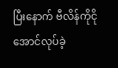ပြီးနောက် ဗီလိန်ကိုငိုအောင်လုပ်ခဲ့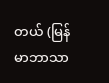တယ် (မြန်မာဘာသာ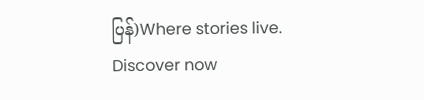ပြန်)Where stories live. Discover now